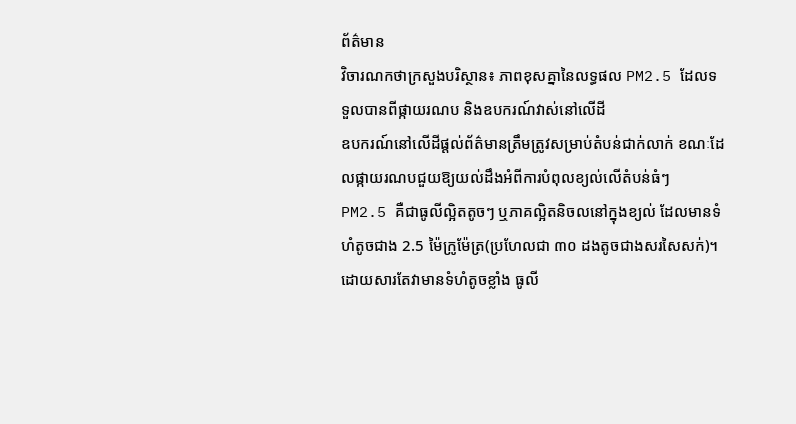ព័ត៌មាន
វិចារណកថាក្រសួងបរិស្ថាន៖ ភាពខុសគ្នានៃលទ្ធផល PM2.5 ដែលទទួលបានពីផ្កាយរណប និងឧបករណ៍វាស់នៅលើដី
ឧបករណ៍នៅលើដីផ្តល់ព័ត៌មានត្រឹមត្រូវសម្រាប់តំបន់ជាក់លាក់ ខណៈដែលផ្កាយរណបជួយឱ្យយល់ដឹងអំពីការបំពុលខ្យល់លើតំបន់ធំៗ
PM2.5 គឺជាធូលីល្អិតតូចៗ ឬភាគល្អិតនិចលនៅក្នុងខ្យល់ ដែលមានទំហំតូចជាង 2.5 ម៉ៃក្រូម៉ែត្រ(ប្រហែលជា ៣០ ដងតូចជាងសរសៃសក់)។ ដោយសារតែវាមានទំហំតូចខ្លាំង ធូលី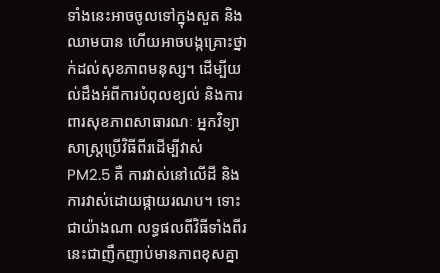ទាំងនេះអាចចូលទៅក្នុងសួត និងឈាមបាន ហើយអាចបង្កគ្រោះថ្នាក់ដល់សុខភាពមនុស្ស។ ដើម្បីយល់ដឹងអំពីការបំពុលខ្យល់ និងការពារសុខភាពសាធារណៈ អ្នកវិទ្យាសាស្ត្រប្រើវិធីពីរដើម្បីវាស់ PM2.5 គឺ ការវាស់នៅលើដី និងការវាស់ដោយផ្កាយរណប។ ទោះជាយ៉ាងណា លទ្ធផលពីវិធីទាំងពីរនេះជាញឹកញាប់មានភាពខុសគ្នា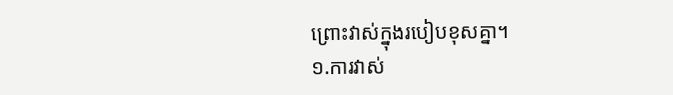ព្រោះវាស់ក្នុងរបៀបខុសគ្នា។
១.ការវាស់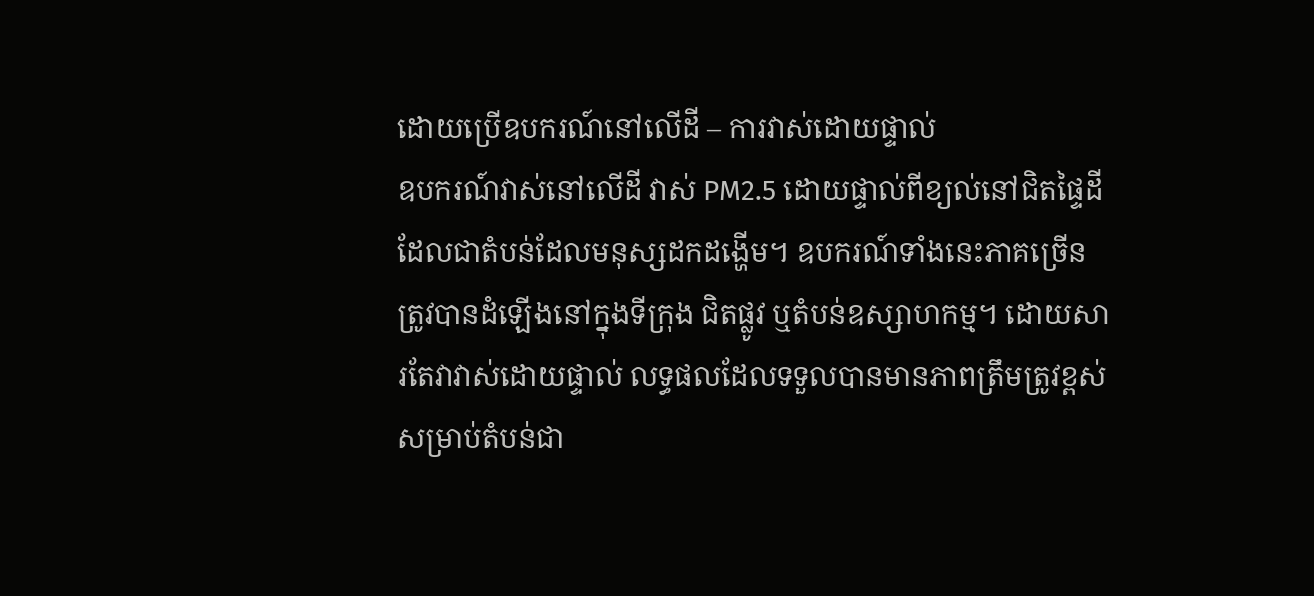ដោយប្រើឧបករណ៍នៅលើដី – ការវាស់ដោយផ្ទាល់
ឧបករណ៍វាស់នៅលើដី វាស់ PM2.5 ដោយផ្ទាល់ពីខ្យល់នៅជិតផ្ទៃដី ដែលជាតំបន់ដែលមនុស្សដកដង្ហើម។ ឧបករណ៍ទាំងនេះភាគច្រើនត្រូវបានដំឡើងនៅក្នុងទីក្រុង ជិតផ្លូវ ឬតំបន់ឧស្សាហកម្ម។ ដោយសារតែវាវាស់ដោយផ្ទាល់ លទ្ធផលដែលទទួលបានមានភាពត្រឹមត្រូវខ្ពស់សម្រាប់តំបន់ជា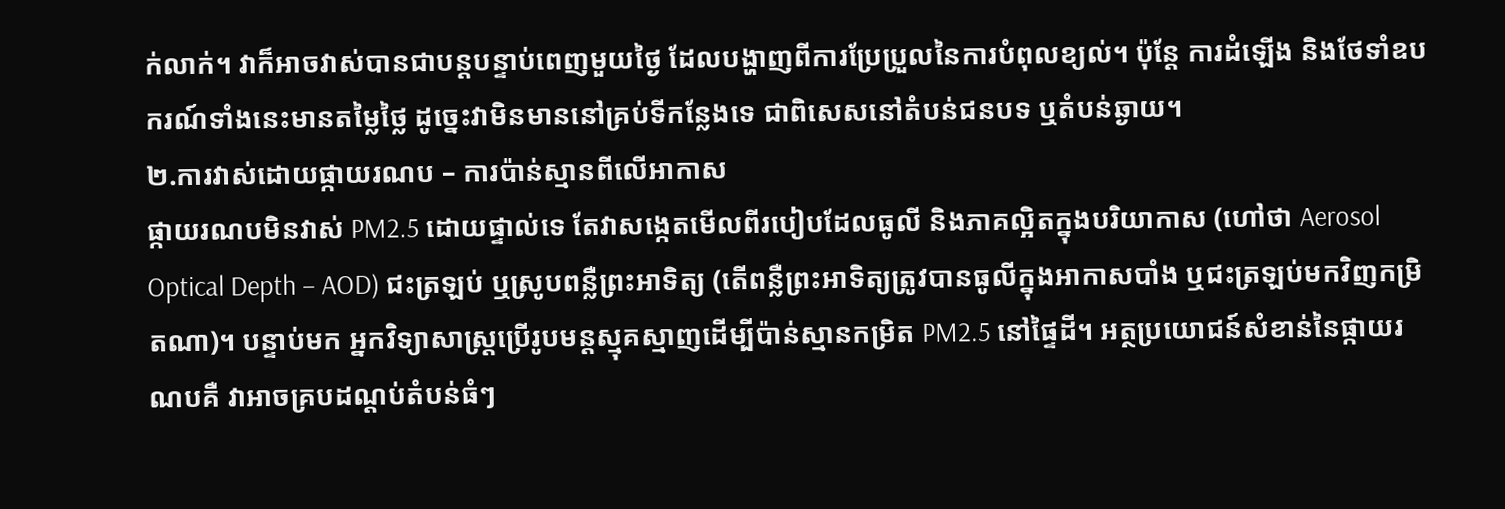ក់លាក់។ វាក៏អាចវាស់បានជាបន្តបន្ទាប់ពេញមួយថ្ងៃ ដែលបង្ហាញពីការប្រែប្រួលនៃការបំពុលខ្យល់។ ប៉ុន្តែ ការដំឡើង និងថែទាំឧបករណ៍ទាំងនេះមានតម្លៃថ្លៃ ដូច្នេះវាមិនមាននៅគ្រប់ទីកន្លែងទេ ជាពិសេសនៅតំបន់ជនបទ ឬតំបន់ឆ្ងាយ។
២.ការវាស់ដោយផ្កាយរណប – ការប៉ាន់ស្មានពីលើអាកាស
ផ្កាយរណបមិនវាស់ PM2.5 ដោយផ្ទាល់ទេ តែវាសង្កេតមើលពីរបៀបដែលធូលី និងភាគល្អិតក្នុងបរិយាកាស (ហៅថា Aerosol Optical Depth – AOD) ជះត្រឡប់ ឬស្រូបពន្លឺព្រះអាទិត្យ (តើពន្លឺព្រះអាទិត្យត្រូវបានធូលីក្នុងអាកាសបាំង ឬជះត្រឡប់មកវិញកម្រិតណា)។ បន្ទាប់មក អ្នកវិទ្យាសាស្ត្រប្រើរូបមន្តស្មុគស្មាញដើម្បីប៉ាន់ស្មានកម្រិត PM2.5 នៅផ្ទៃដី។ អត្ថប្រយោជន៍សំខាន់នៃផ្កាយរណបគឺ វាអាចគ្របដណ្តប់តំបន់ធំៗ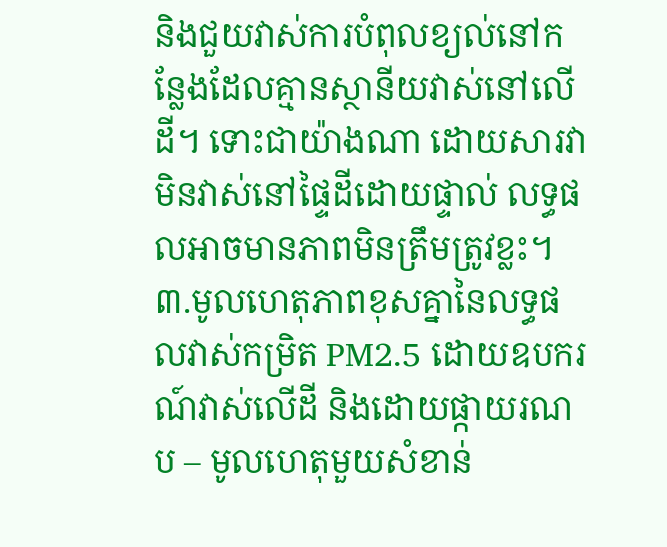និងជួយវាស់ការបំពុលខ្យល់នៅកន្លែងដែលគ្មានស្ថានីយវាស់នៅលើដី។ ទោះជាយ៉ាងណា ដោយសារវាមិនវាស់នៅផ្ទៃដីដោយផ្ទាល់ លទ្ធផលអាចមានភាពមិនត្រឹមត្រូវខ្លះ។
៣.មូលហេតុភាពខុសគ្នានៃលទ្ធផលវាស់កម្រិត PM2.5 ដោយឧបករណ៍វាស់លើដី និងដោយផ្កាយរណប – មូលហេតុមួយសំខាន់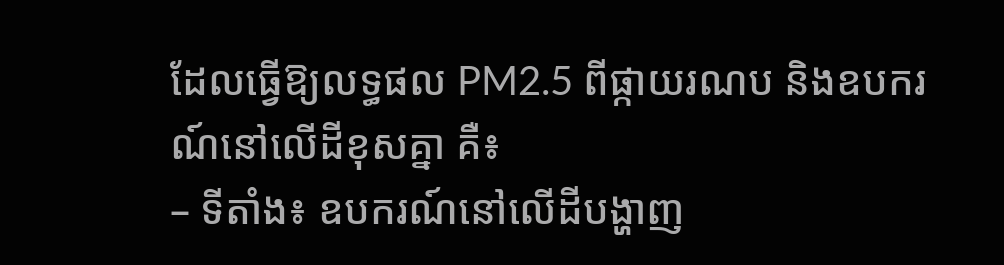ដែលធ្វើឱ្យលទ្ធផល PM2.5 ពីផ្កាយរណប និងឧបករណ៍នៅលើដីខុសគ្នា គឺ៖
– ទីតាំង៖ ឧបករណ៍នៅលើដីបង្ហាញ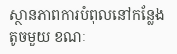ស្ថានភាពការបំពុលនៅកន្លែងតូចមួយ ខណៈ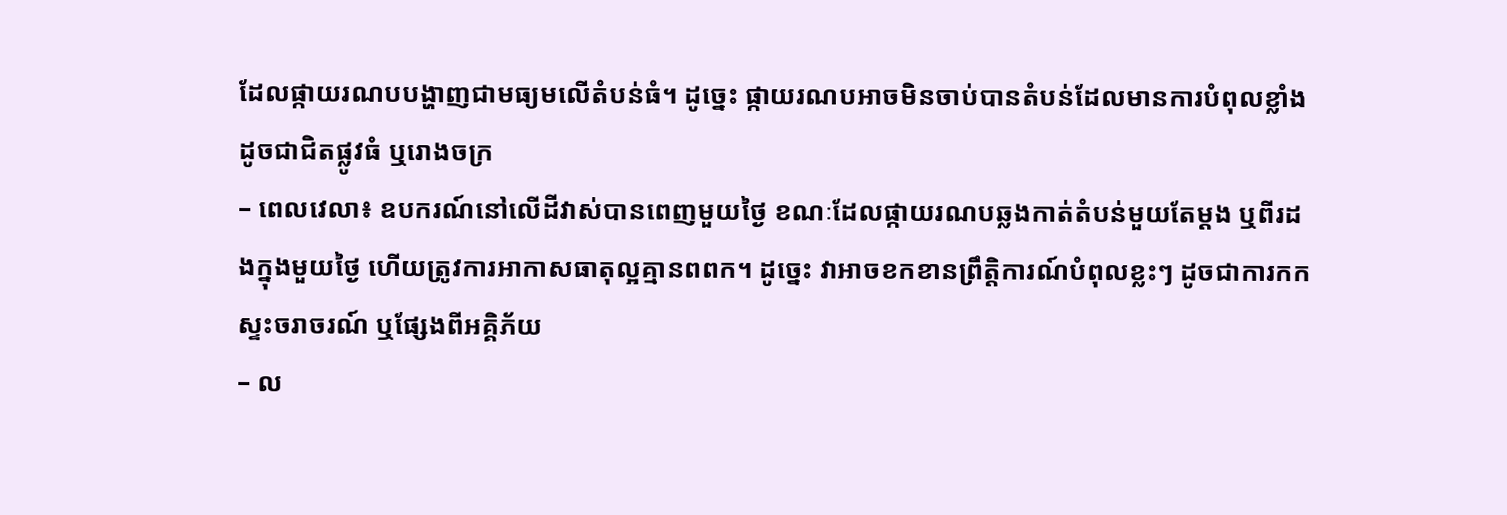ដែលផ្កាយរណបបង្ហាញជាមធ្យមលើតំបន់ធំ។ ដូច្នេះ ផ្កាយរណបអាចមិនចាប់បានតំបន់ដែលមានការបំពុលខ្លាំង ដូចជាជិតផ្លូវធំ ឬរោងចក្រ
– ពេលវេលា៖ ឧបករណ៍នៅលើដីវាស់បានពេញមួយថ្ងៃ ខណៈដែលផ្កាយរណបឆ្លងកាត់តំបន់មួយតែម្ដង ឬពីរដងក្នុងមួយថ្ងៃ ហើយត្រូវការអាកាសធាតុល្អគ្មានពពក។ ដូច្នេះ វាអាចខកខានព្រឹត្តិការណ៍បំពុលខ្លះៗ ដូចជាការកកស្ទះចរាចរណ៍ ឬផ្សែងពីអគ្គិភ័យ
– ល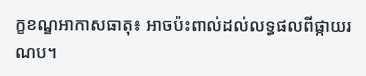ក្ខខណ្ឌអាកាសធាតុ៖ អាចប៉ះពាល់ដល់លទ្ធផលពីផ្កាយរណប។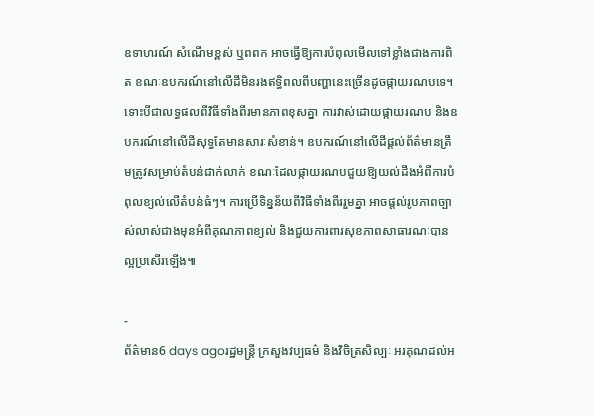ឧទាហរណ៍ សំណើមខ្ពស់ ឬពពក អាចធ្វើឱ្យការបំពុលមើលទៅខ្លាំងជាងការពិត ខណៈឧបករណ៍នៅលើដីមិនរងឥទ្ធិពលពីបញ្ហានេះច្រើនដូចផ្កាយរណបទេ។
ទោះបីជាលទ្ធផលពីវិធីទាំងពីរមានភាពខុសគ្នា ការវាស់ដោយផ្កាយរណប និងឧបករណ៍នៅលើដីសុទ្ធតែមានសារៈសំខាន់។ ឧបករណ៍នៅលើដីផ្តល់ព័ត៌មានត្រឹមត្រូវសម្រាប់តំបន់ជាក់លាក់ ខណៈដែលផ្កាយរណបជួយឱ្យយល់ដឹងអំពីការបំពុលខ្យល់លើតំបន់ធំៗ។ ការប្រើទិន្នន័យពីវិធីទាំងពីររួមគ្នា អាចផ្តល់រូបភាពច្បាស់លាស់ជាងមុនអំពីគុណភាពខ្យល់ និងជួយការពារសុខភាពសាធារណៈបានល្អប្រសើរឡើង៕

-
ព័ត៌មាន6 days agoរដ្ឋមន្រ្តី ក្រសួងវប្បធម៌ និងវិចិត្រសិល្បៈ អរគុណដល់អ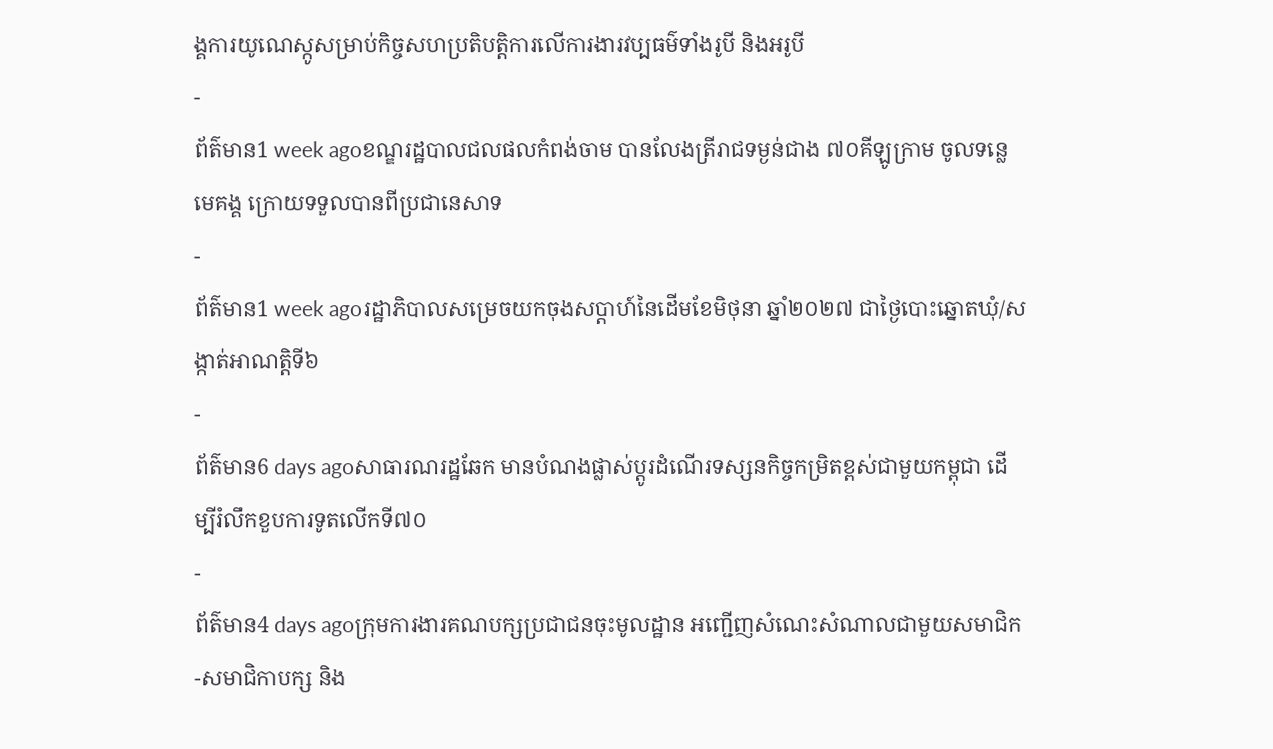ង្គការយូណេស្កូសម្រាប់កិច្ចសហប្រតិបត្តិការលើការងារវប្បធម៌ទាំងរូបី និងអរូបី
-
ព័ត៌មាន1 week agoខណ្ឌរដ្ឋបាលជលផលកំពង់ចាម បានលែងត្រីរាជទម្ងន់ជាង ៧០គីឡូក្រាម ចូលទន្លេមេគង្គ ក្រោយទទួលបានពីប្រជានេសាទ
-
ព័ត៌មាន1 week agoរដ្ឋាភិបាលសម្រេចយកចុងសប្ដាហ៍នៃដើមខែមិថុនា ឆ្នាំ២០២៧ ជាថ្ងៃបោះឆ្នោតឃុំ/សង្កាត់អាណត្តិទី៦
-
ព័ត៌មាន6 days agoសាធារណរដ្ឋឆែក មានបំណងផ្លាស់ប្តូរដំណើរទស្សនកិច្ចកម្រិតខ្ពស់ជាមួយកម្ពុជា ដើម្បីរំលឹកខួបការទូតលើកទី៧០
-
ព័ត៌មាន4 days agoក្រុមការងារគណបក្សប្រជាជនចុះមូលដ្ឋាន អញ្ជើញសំណេះសំណាលជាមួយសមាជិក-សមាជិកាបក្ស និង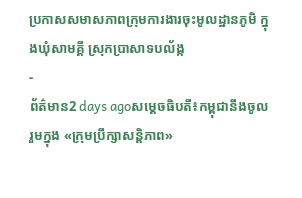ប្រកាសសមាសភាពក្រុមការងារចុះមូលដ្ឋានភូមិ ក្នុងឃុំសាមគ្គី ស្រុកប្រាសាទបល័ង្ក
-
ព័ត៌មាន2 days agoសម្ដេចធិបតី៖កម្ពុជានឹងចូលរួមក្នុង «ក្រុមប្រឹក្សាសន្តិភាព»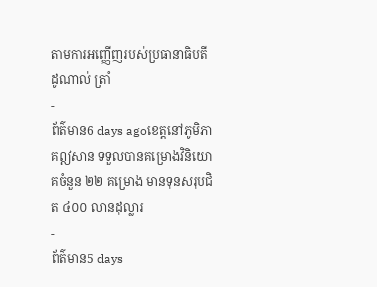តាមការអញ្ញើញរបស់ប្រធានាធិបតី ដូណាល់ ត្រាំ
-
ព័ត៌មាន6 days agoខេត្តនៅភូមិភាគឦសាន ទទួលបានគម្រោងវិនិយោគចំនួន ២២ គម្រោង មានទុនសរុបជិត ៤០០ លានដុល្លារ
-
ព័ត៌មាន5 days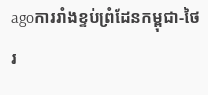agoការរាំងខ្ទប់ព្រំដែនកម្ពុជា-ថៃ រ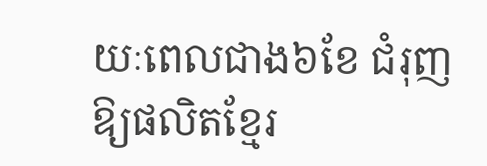យៈពេលជាង៦ខែ ជំរុញឱ្យផលិតខ្មែរ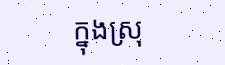ក្នុងស្រុ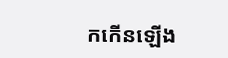កកើនឡើង